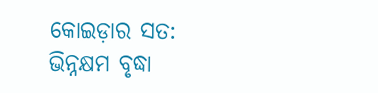କୋଇଡ଼ାର ସତ: ଭିନ୍ନକ୍ଷମ ବୃଦ୍ଧା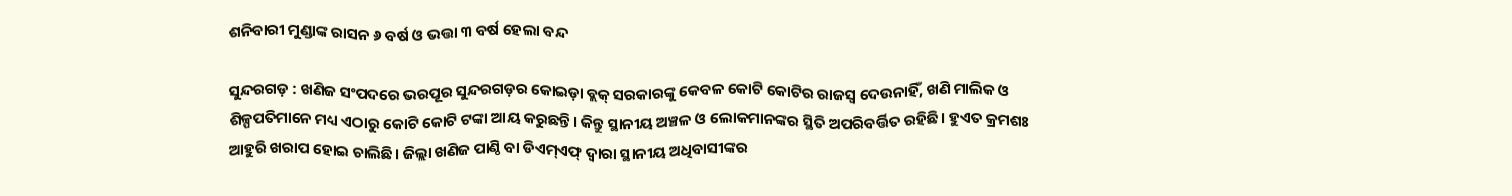ଶନିବାରୀ ମୁଣ୍ଡାଙ୍କ ରାସନ ୬ ବର୍ଷ ଓ ଭତ୍ତା ୩ ବର୍ଷ ହେଲା ବନ୍ଦ

ସୁନ୍ଦରଗଡ଼ : ଖଣିଜ ସଂପଦରେ ଭରପୂର ‌ସୁନ୍ଦରଗଡ଼ର କୋଇଡ଼ା ବ୍ଲକ୍‌ ସରକାରଙ୍କୁ କେବଳ କୋଟି କୋଟିର ରାଜସ୍ବ ଦେଉନାହିଁ, ଖଣି ମାଲିକ ଓ ଶିଳ୍ପପତିମାନେ ମଧ୍ୟ ଏଠାରୁ କୋଟି କୋଟି ଟଙ୍କା ଆୟ କରୁଛନ୍ତି। କିନ୍ତୁ ସ୍ଥାନୀୟ ଅଞ୍ଚଳ ଓ ଲୋକମାନଙ୍କର ସ୍ଥିତି ଅପରିବର୍ତ୍ତିତ ରହିଛି। ହୁଏତ କ୍ରମଶଃ ଆହୁରି ଖରାପ ହୋଇ ଚାଲିଛି। ଜିଲ୍ଲା ଖଣିଜ ପାଣ୍ଠି ବା ଡିଏମ୍‌ଏଫ୍‌ ଦ୍ବାରା ସ୍ଥାନୀୟ ଅଧିବାସୀଙ୍କର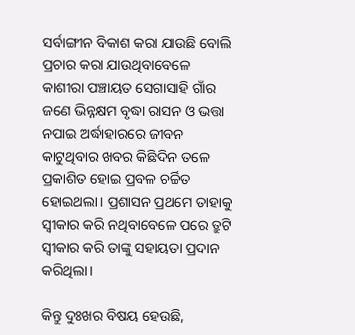ସର୍ବାଙ୍ଗୀନ ବିକାଶ କରା ଯାଉଛି ବୋଲି ପ୍ରଚାର କରା ଯାଉଥିବାବେଳେ କାଶୀରା ପଞ୍ଚାୟତ ସେଗାସାହି ଗ‌ାଁର ଜଣେ ଭିନ୍ନକ୍ଷମ ବୃଦ୍ଧା ରାସନ ଓ ଭତ୍ତା ନପାଇ ଅର୍ଦ୍ଧାହାରରେ ଜୀବନ କାଟୁଥିବାର ଖବର କିଛିଦିନ ତଳେ ପ୍ରକାଶିତ ହୋଇ ‌ପ୍ରବଳ ଚର୍ଚ୍ଚିତ ହୋଇଥଲା। ପ୍ରଶାସନ ପ୍ରଥମେ ତାହାକୁ ସ୍ବୀକାର କରି ନଥିବାବେଳେ ପରେ ତ୍ରୁଟି ସ୍ବୀକାର କରି ତାଙ୍କୁ ସହାୟତା ପ୍ରଦାନ କରିଥିଲା।

କିନ୍ତୁ ଦୁଃଖର ବିଷୟ ହେଉଛି,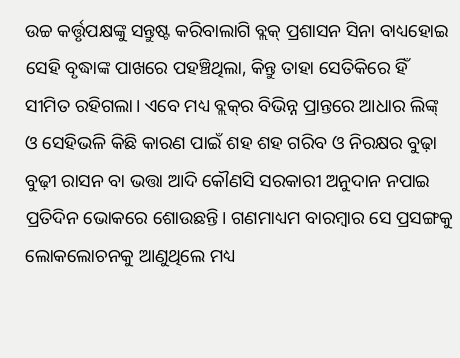ଉଚ୍ଚ କର୍ତ୍ତୃପକ୍ଷଙ୍କୁ ସନ୍ତୁଷ୍ଟ କରିବାଲାଗି ବ୍ଲକ୍‌ ପ୍ରଶାସନ ସିନା ବାଧ୍ୟହୋଇ ସେହି ବୃଦ୍ଧାଙ୍କ ପାଖରେ ପହଞ୍ଚିଥିଲା, କିନ୍ତୁ ତାହା ସେତିକିରେ ହିଁ ସୀମିତ ରହିଗଲା। ଏବେ ମଧ୍ୟ ବ୍ଲକ୍‌ର ବିଭିନ୍ନ ପ୍ରାନ୍ତରେ ଆଧାର ଲିଙ୍କ୍‌ ଓ ସେହିଭଳି କିଛି କାରଣ ପାଇଁ ଶହ ଶହ ଗରିବ ଓ ନିରକ୍ଷର ବୁଢ଼ା ବୁଢ଼ୀ ରାସନ ବା ଭତ୍ତା ଆଦି କୌଣସି ସରକାରୀ ଅନୁଦାନ ନପାଇ ପ୍ରତିଦିନ ଭୋକରେ ଶୋଉଛନ୍ତି। ଗଣମାଧ୍ୟମ ବାରମ୍ବାର ସେ ପ୍ରସଙ୍ଗକୁ ଲୋକଲୋଚନକୁ ଆଣୁଥିଲେ ମଧ୍ୟ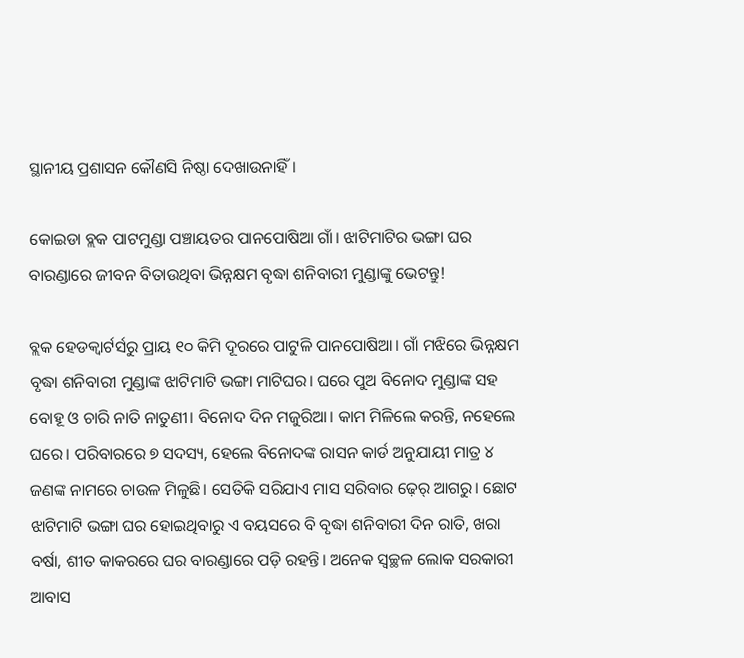ସ୍ଥାନୀୟ ପ୍ରଶାସନ କୌଣସି ନିଷ୍ଠା ଦେଖାଉନାହିଁ।

କୋଇଡା ବ୍ଲକ ପାଟମୁଣ୍ଡା ପଞ୍ଚାୟତର ପାନପୋଷିଆ ଗାଁ। ଝାଟିମାଟିର ଭଙ୍ଗା ଘର ବାରଣ୍ଡାରେ ଜୀବନ ବିତାଉଥିବା ଭିନ୍ନକ୍ଷମ ବୃଦ୍ଧା ଶନିବାରୀ ମୁଣ୍ଡାଙ୍କୁ ଭେଟନ୍ତୁ!

ବ୍ଲକ ହେଡକ୍ବାର୍ଟର୍ସରୁ ପ୍ରାୟ ୧୦ କିମି ଦୂରରେ ପାଟୁଳି ପାନପୋଷିଆ। ଗାଁ ମଝିରେ ଭିନ୍ନକ୍ଷମ ବୃଦ୍ଧା ଶନିବାରୀ ମୁଣ୍ଡାଙ୍କ ଝାଟିମାଟି ଭଙ୍ଗା ମାଟିଘର। ଘରେ ପୁଅ ବିନୋଦ ମୁଣ୍ଡାଙ୍କ ସହ ବୋହୂ ଓ ଚାରି ନାତି ନାତୁଣୀ। ବିନୋଦ ଦିନ ମଜୁରିଆ। କାମ ମିଳିଲେ କରନ୍ତି, ନହେଲେ ଘରେ। ପରିବାରରେ ୭ ସଦସ୍ୟ, ହେଲେ ବିନୋଦଙ୍କ ରାସନ କାର୍ଡ ଅନୁଯାୟୀ ମାତ୍ର ୪ ଜଣଙ୍କ ନାମରେ ଚାଉଳ ମିଳୁଛି। ସେତିକି ସରିଯାଏ ମାସ ସରିବାର ଢ଼େର୍‌ ଆଗରୁ। ଛୋଟ ଝାଟିମାଟି ଭଙ୍ଗା ଘର ହୋଇଥିବାରୁ ଏ ବୟସରେ ବି ବୃଦ୍ଧା ଶନିବାରୀ ଦିନ ରାତି, ଖରା ବର୍ଷା, ଶୀତ କାକରରେ ଘର ବାରଣ୍ଡାରେ ପଡ଼ି ରହନ୍ତି। ଅନେକ ସ୍ବଚ୍ଛଳ ଲୋକ ସରକାରୀ ଆବାସ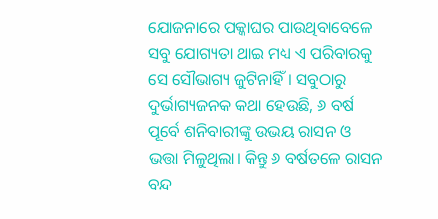ଯୋଜନାରେ ପକ୍କାଘର ପାଉଥିବାବେଳେ ସବୁ ଯୋଗ୍ୟତା ଥାଇ ମଧ୍ୟ ଏ ପରିବାରକୁ ସେ ସୌଭାଗ୍ୟ ଜୁଟିନାହିଁ। ସବୁଠାରୁ ଦୁର୍ଭାଗ୍ୟଜନକ କଥା ହେଉଛି, ୬ ବର୍ଷ ପୂର୍ବେ ଶନିବାରୀଙ୍କୁ ଉଭୟ ରାସନ ଓ ଭତ୍ତା ମିଳୁଥିଲା। କିନ୍ତୁ ୬ ବର୍ଷତଳେ ରାସନ ବନ୍ଦ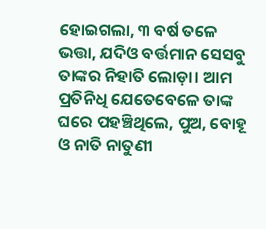ହୋଇଗଲା, ୩ ବର୍ଷ ତଳେ ଭତ୍ତା, ଯଦିଓ ବର୍ତ୍ତମାନ ସେସବୁ ତାଙ୍କର ନିହାତି ଲୋଡ଼ା। ଆମ ପ୍ରତିନିଧି ଯେତେବେଳେ ତାଙ୍କ ଘରେ ପହଞ୍ଚିଥିଲେ, ପୁଅ, ବୋହୂ ଓ ନାତି ନାତୁଣୀ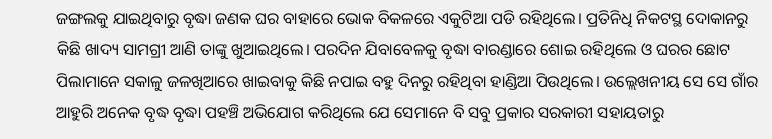ଜଙ୍ଗଲକୁ ଯାଇଥିବାରୁ ବୃଦ୍ଧା ଜଣକ ଘର ବାହାରେ ଭୋକ ବିକଳରେ ଏକୁଟିଆ ପଡି ରହିଥିଲେ। ପ୍ରତିନିଧି ନିକଟସ୍ଥ ଦୋକାନରୁ କିଛି ଖାଦ୍ୟ ସାମଗ୍ରୀ ଆଣି ତାଙ୍କୁ ଖୁଆଇଥିଲେ। ପରଦିନ ଯିବାବେଳକୁ ବୃଦ୍ଧା ବାରଣ୍ଡାରେ ଶୋଇ ରହିଥିଲେ ଓ ଘରର ଛୋଟ ପିଲାମାନେ ସକାଳୁ ଜଳଖିଆରେ ଖାଇବାକୁ କିଛି ନପାଇ ବହୁ ଦିନରୁ ରହିଥିବା ହାଣ୍ଡିଆ ପିଉଥିଲେ। ଉଲ୍ଲେଖନୀୟ ସେ ସେ ଗାଁର ଆହୁରି ଅନେକ ବୃଦ୍ଧ ବୃଦ୍ଧା ପହଞ୍ଚି ଅଭିଯୋଗ କରିଥିଲେ ଯେ ସେମାନେ ବି ସବୁ ପ୍ରକାର ସରକାରୀ ସହାୟତାରୁ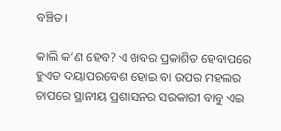ବଞ୍ଚିତ।

କାଲି କ’ଣ ହେବ? ଏ ଖବର ପ୍ରକାଶିତ ହେବାପରେ ହୁଏତ ଦୟାପରବେଶ ହୋଇ ବା ଉପର ମହଲର ଚାପରେ ସ୍ଥାନୀୟ ପ୍ରଶାସନର ସରକାରୀ ବାବୁ ଏଇ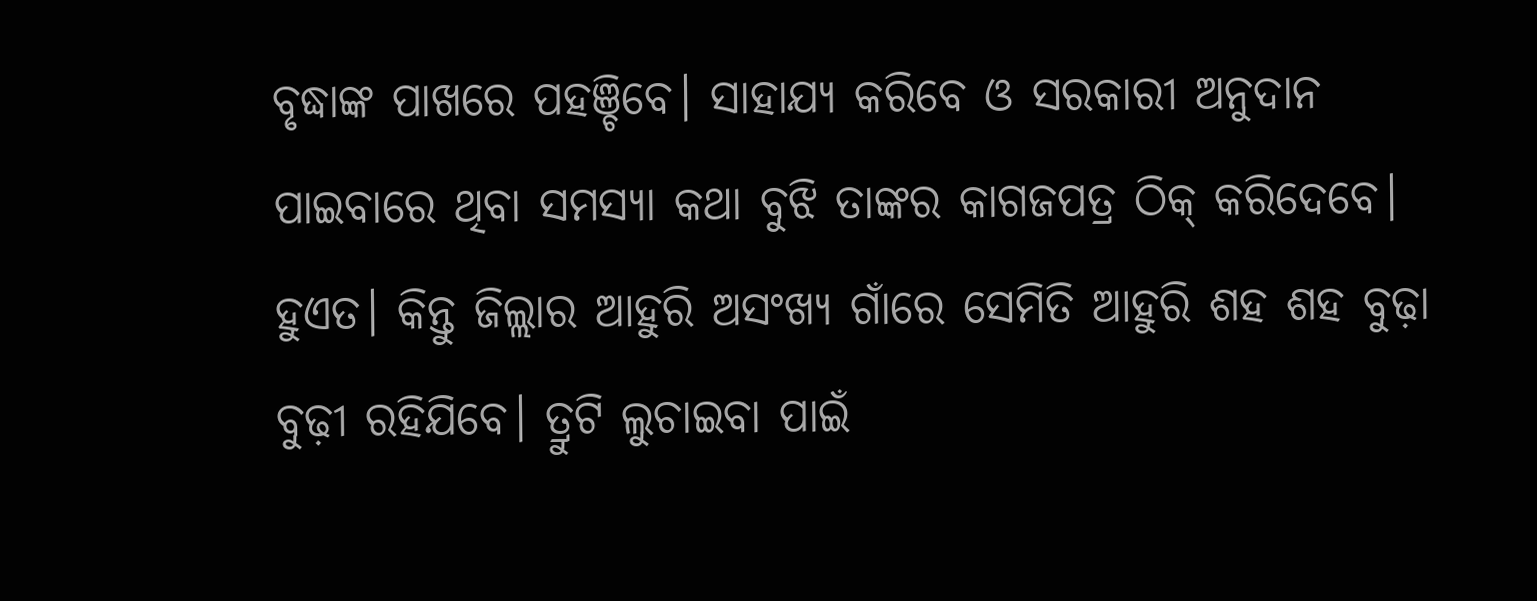ବୃଦ୍ଧାଙ୍କ ପାଖରେ ପହଞ୍ଚିବେ। ସାହାଯ୍ୟ କରିବେ ଓ ସରକାରୀ ଅନୁଦାନ ପାଇବାରେ ଥିବା ସମସ୍ୟା କଥା ବୁଝି ତାଙ୍କର କାଗଜପତ୍ର ଠିକ୍ କରିଦେବେ। ହୁଏତ। କିନ୍ତୁ ଜିଲ୍ଲାର ଆହୁରି ଅସଂଖ୍ୟ ଗାଁରେ ସେମିତି ଆହୁରି ଶହ ଶହ ବୁଢ଼ା ବୁଢ଼ୀ ରହିଯିବେ। ତ୍ରୁଟି ଲୁଚାଇବା ପାଇଁ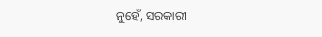ନୁହେଁ, ସରକାରୀ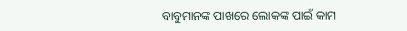ବାବୁମାନଙ୍କ ପାଖରେ ଲୋକଙ୍କ ପାଇଁ କାମ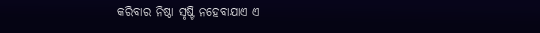କରିବାର ନିଷ୍ଠା ସୃଷ୍ଟି ନହେବାଯାଏ ଏ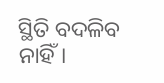ସ୍ଥିତି ବଦଳିବ ନାହିଁ।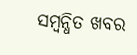ସମ୍ବନ୍ଧିତ ଖବର